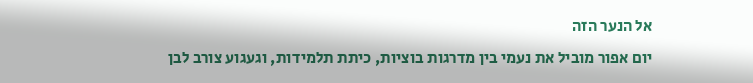אל הנער הזה
יום אפור מוביל את נעמי בין מדרגות בוציות, כיתת תלמידות, וגעגוע צורב לבן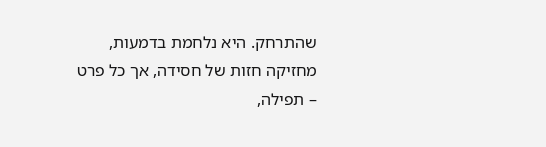שהתרחק. היא נלחמת בדמעות, מחזיקה חזות של חסידה, אך כל פרט – תפילה,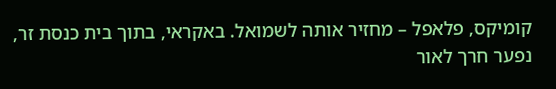קומיקס, פלאפל – מחזיר אותה לשמואל. באקראי, בתוך בית כנסת זר, נפער חרך לאור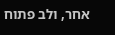אחר, ולב פתוח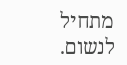מתחיל לנשום.